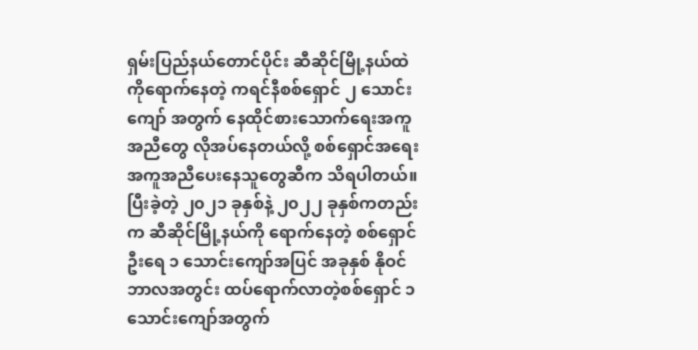ရှမ်းပြည်နယ်တောင်ပိုင်း ဆီဆိုင်မြို့နယ်ထဲကိုရောက်နေတဲ့ ကရင်နီစစ်ရှောင် ၂ သောင်းကျော် အတွက် နေထိုင်စားသောက်ရေးအကူအညီတွေ လိုအပ်နေတယ်လို့ စစ်ရှောင်အရေး အကူအညီပေးနေသူတွေဆီက သိရပါတယ်။
ပြီးခဲ့တဲ့ ၂၀၂၁ ခုနှစ်နဲ့ ၂၀၂၂ ခုနှစ်ကတည်းက ဆီဆိုင်မြို့နယ်ကို ရောက်နေတဲ့ စစ်ရှောင်ဦးရေ ၁ သောင်းကျော်အပြင် အခုနှစ် နိုဝင်ဘာလအတွင်း ထပ်ရောက်လာတဲ့စစ်ရှောင် ၁ သောင်းကျော်အတွက်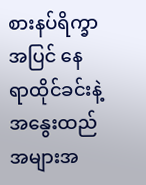စားနပ်ရိက္ခာအပြင် နေရာထိုင်ခင်းနဲ့ အနွေးထည် အများအ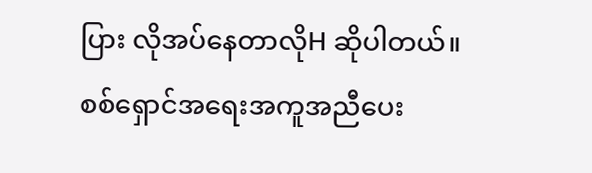ပြား လိုအပ်နေတာလိုH ဆိုပါတယ်။
စစ်ရှောင်အရေးအကူအညီပေး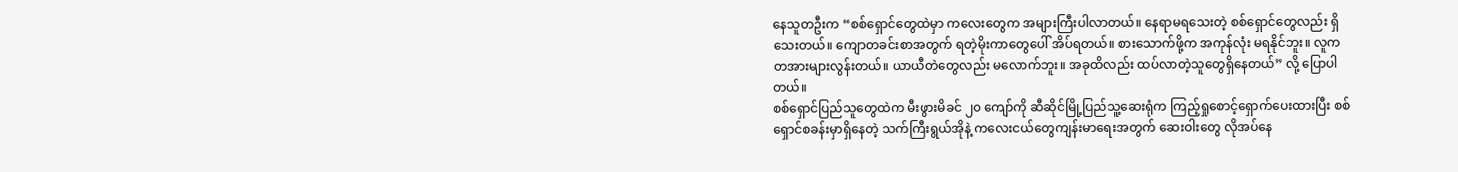နေသူတဦးက “စစ်ရှောင်တွေထဲမှာ ကလေးတွေက အများကြီးပါလာတယ်။ နေရာမရသေးတဲ့ စစ်ရှောင်တွေလည်း ရှိသေးတယ်။ ကျောတခင်းစာအတွက် ရတဲ့မိုးကာတွေပေါ် အိပ်ရတယ်။ စားသောက်ဖို့က အကုန်လုံး မရနိုင်ဘူး။ လူက တအားများလွန်းတယ်။ ယာယီတဲတွေလည်း မလောက်ဘူး။ အခုထိလည်း ထပ်လာတဲ့သူတွေရှိနေတယ်” လို့ ပြောပါတယ်။
စစ်ရှောင်ပြည်သူတွေထဲက မီးဖွားမိခင် ၂၀ ကျော်ကို ဆီဆိုင်မြို့ပြည်သူ့ဆေးရုံက ကြည့်ရှုစောင့်ရှောက်ပေးထားပြီး စစ်ရှောင်စခန်းမှာရှိနေတဲ့ သက်ကြီးရွယ်အိုနဲ့ ကလေးငယ်တွေကျန်းမာရေးအတွက် ဆေးဝါးတွေ လိုအပ်နေ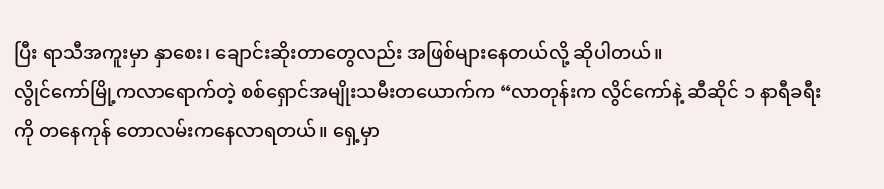ပြီး ရာသီအကူးမှာ နှာစေး၊ ချောင်းဆိုးတာတွေလည်း အဖြစ်များနေတယ်လို့ ဆိုပါတယ်။
လွိုင်ကော်မြို့ကလာရောက်တဲ့ စစ်ရှောင်အမျိုးသမီးတယောက်က “လာတုန်းက လွိင်ကော်နဲ့ ဆီဆိုင် ၁ နာရီခရီးကို တနေကုန် တောလမ်းကနေလာရတယ်။ ရှေ့မှာ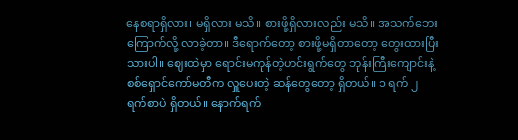နေစရာရှိလား၊ မရှိလား မသိ။ စားဖို့ရှိလားလည်း မသိ။ အသက်ဘေးကြောက်လို့ လာခဲ့တာ။ ဒီရောက်တော့ စားဖို့မရှိတာတော့ တွေးထားပြီးသားပါ။ ဈေးထဲမှာ ရောင်းမကုန်တဲ့ဟင်းရွက်တွေ ဘုန်းကြီးကျောင်းနဲ့ စစ်ရှောင်ကော်မတီက လှူပေးတဲ့ ဆန်တွေတော့ ရှိတယ်။ ၁ ရက် ၂ ရက်စာပဲ ရှိတယ်။ နောက်ရက်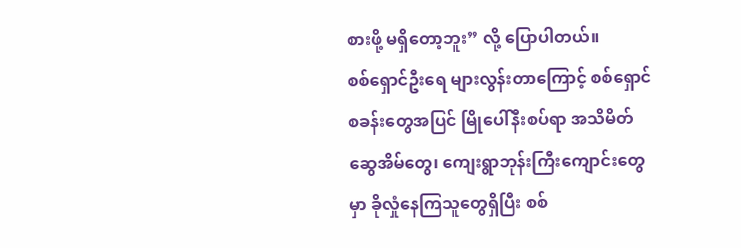စားဖို့ မရှိတော့ဘူး” လို့ ပြောပါတယ်။
စစ်ရှောင်ဦးရေ များလွန်းတာကြောင့် စစ်ရှောင်စခန်းတွေအပြင် မြိုပေါ်နီးစပ်ရာ အသိမိတ်ဆွေအိမ်တွေ၊ ကျေးရွာဘုန်းကြီးကျောင်းတွေမှာ ခိုလှုံနေကြသူတွေရှိပြီး စစ်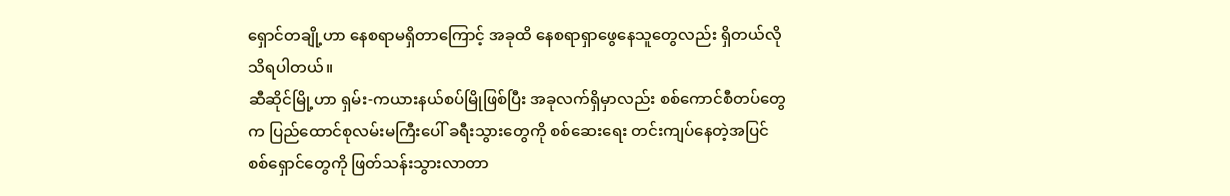ရှောင်တချို့ဟာ နေစရာမရှိတာကြောင့် အခုထိ နေစရာရှာဖွေနေသူတွေလည်း ရှိတယ်လို သိရပါတယ်။
ဆီဆိုင်မြို့ဟာ ရှမ်း-ကယားနယ်စပ်မြိုဖြစ်ပြီး အခုလက်ရှိမှာလည်း စစ်ကောင်စီတပ်တွေက ပြည်ထောင်စုလမ်းမကြီးပေါ် ခရီးသွားတွေကို စစ်ဆေးရေး တင်းကျပ်နေတဲ့အပြင် စစ်ရှောင်တွေကို ဖြတ်သန်းသွားလာတာ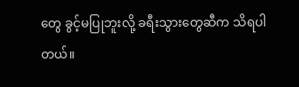တွေ ခွင့်မပြုဘူးလို့ ခရီးသွားတွေဆီက သိရပါတယ်။